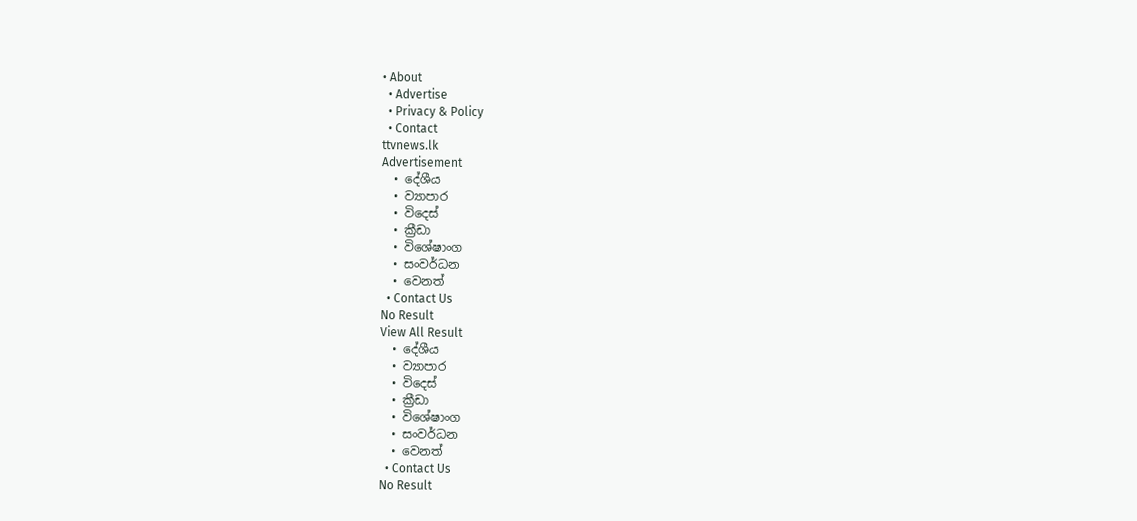• About
  • Advertise
  • Privacy & Policy
  • Contact
ttvnews.lk
Advertisement
  • දේශීය
  • ව්‍යාපාර
  • විදෙස්
  • ක්‍රීඩා
  • විශේෂාංග
  • සංවර්ධන
  • වෙනත්
  • Contact Us
No Result
View All Result
  • දේශීය
  • ව්‍යාපාර
  • විදෙස්
  • ක්‍රීඩා
  • විශේෂාංග
  • සංවර්ධන
  • වෙනත්
  • Contact Us
No Result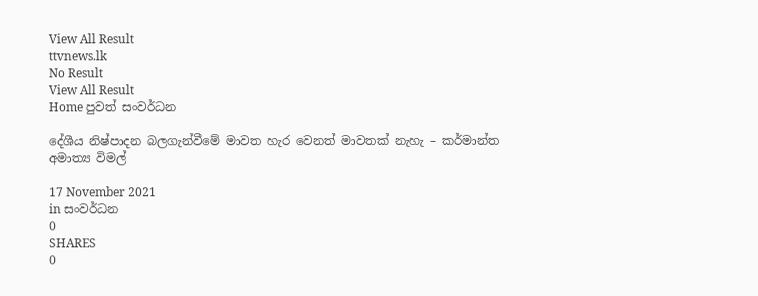View All Result
ttvnews.lk
No Result
View All Result
Home පුවත් සංවර්ධන

දේශීය නිෂ්පාදන බලගැන්වීමේ මාවත හැර වෙනත් මාවතක් නැහැ – කර්මාන්ත අමාත්‍ය විමල්

17 November 2021
in සංවර්ධන
0
SHARES
0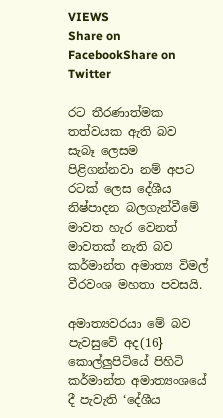VIEWS
Share on FacebookShare on Twitter

රට තීරණාත්මක තත්වයක ඇති බව සැබෑ ලෙසම පිළිගන්නවා නම් අපට රටක් ලෙස දේශීය නිෂ්පාදන බලගැන්වීමේ මාවත හැර වෙනත් මාවතක් නැති බව කර්මාන්ත අමාත්‍ය විමල් වීරවංශ මහතා පවසයි.

අමාත්‍යවරයා මේ බව පැවසුවේ අද(16} කොල්ලුපිටියේ පිහිටි කර්මාන්ත අමාත්‍යංශයේ දී පැවැති ‘දේශීය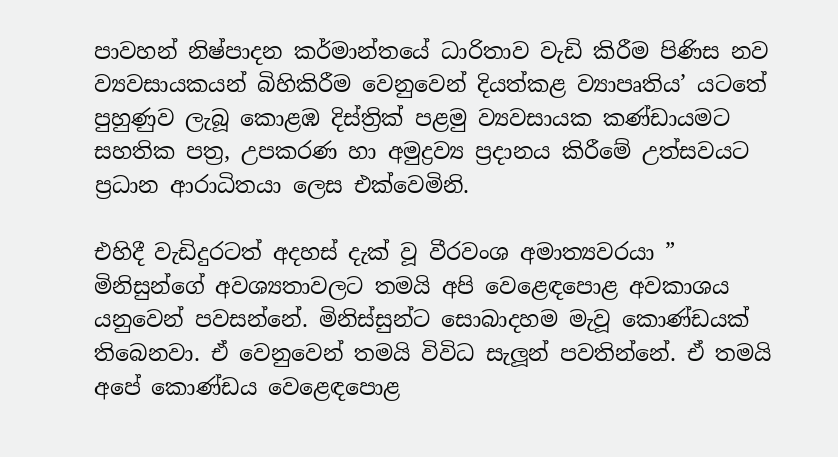පාවහන් නිෂ්පාදන කර්මාන්තයේ ධාරිතාව වැඩි කිරීම පිණිස නව ව්‍යවසායකයන් බිහිකිරීම වෙනුවෙන් දියත්කළ ව්‍යාපෘතිය’ යටතේ පුහුණුව ලැබූ කොළඹ දිස්ත්‍රික් පළමු ව්‍යවසායක කණ්ඩායමට සහතික පත්‍ර, උපකරණ හා අමුද්‍රව්‍ය ප්‍රදානය කිරීමේ උත්සවයට ප්‍රධාන ආරාධිතයා ලෙස එක්වෙමිනි.

එහිදී වැඩිදුරටත් අදහස් දැක් වූ වීරවංශ අමාත්‍යවරයා ” මිනිසුන්ගේ අවශ්‍යතාවලට තමයි අපි වෙළෙඳපොළ අවකාශය යනුවෙන් පවසන්නේ. මිනිස්සුන්ට සොබාදහම මැවූ කොණ්ඩයක් තිබෙනවා. ඒ වෙනුවෙන් තමයි විවිධ සැලූන් පවතින්නේ. ඒ තමයි අපේ කොණ්ඩය වෙළෙඳපොළ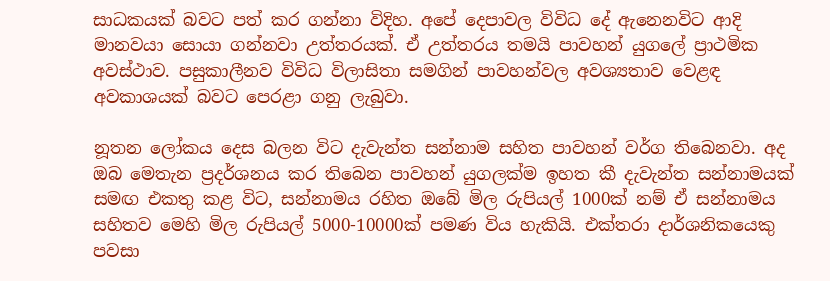සාධකයක් බවට පත් කර ගන්නා විදිහ. අපේ දෙපාවල විවිධ දේ ඇනෙනවිට ආදි මානවයා සොයා ගන්නවා උත්තරයක්. ඒ උත්තරය තමයි පාවහන් යුගලේ ප්‍රාථමික අවස්ථාව. පසුකාලීනව විවිධ විලාසිතා සමගින් පාවහන්වල අවශ්‍යතාව වෙළඳ අවකාශයක් බවට පෙරළා ගනු ලැබුවා.

නූතන ලෝකය දෙස බලන විට දැවැන්ත සන්නාම සහිත පාවහන් වර්ග තිබෙනවා. අද ඔබ මෙතැන ප්‍රදර්ශනය කර තිබෙන පාවහන් යුගලක්ම ඉහත කී දැවැන්ත සන්නාමයක් සමඟ එකතු කළ විට, සන්නාමය රහිත ඔබේ මිල රුපියල් 1000ක් නම් ඒ සන්නාමය සහිතව මෙහි මිල රුපියල් 5000-10000ක් පමණ විය හැකියි. එක්තරා දාර්ශනිකයෙකු පවසා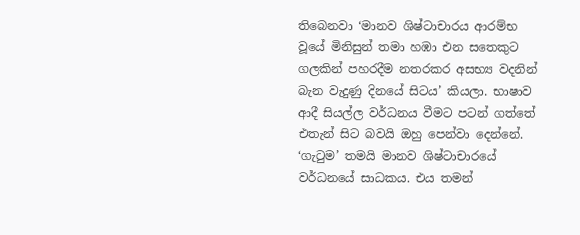තිබෙනවා ‘මානව ශිෂ්ටාචාරය ආරම්භ වූයේ මිනිසුන් තමා හඹා එන සතෙකුට ගලකින් පහරදීම නතරකර අසභ්‍ය වදනින් බැන වැදුණු දිනයේ සිටය’ කියලා. භාෂාව ආදී සියල්ල වර්ධනය වීමට පටන් ගත්තේ එතැන් සිට බවයි ඔහු පෙන්වා දෙන්නේ. ‘ගැටුම’ තමයි මානව ශිෂ්ටාචාරයේ වර්ධනයේ සාධකය. එය තමන්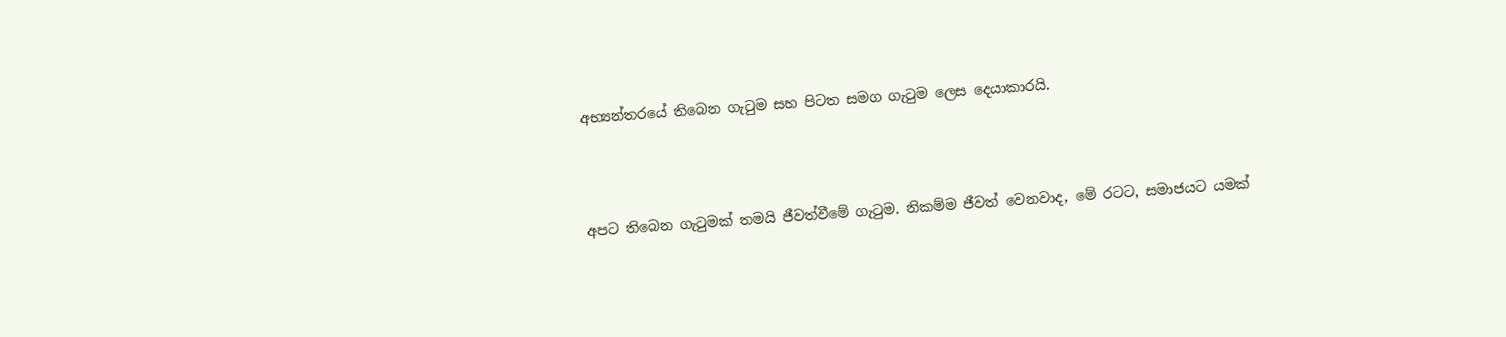අභ්‍යන්තරයේ තිබෙන ගැටුම සහ පිටත සමග ගැටුම ලෙස දෙයාකාරයි.



අපට තිබෙන ගැටුමක් තමයි ජීවත්වීමේ ගැටුම. නිකම්ම ජීවත් වෙනවාද, මේ රටට, සමාජයට යමක්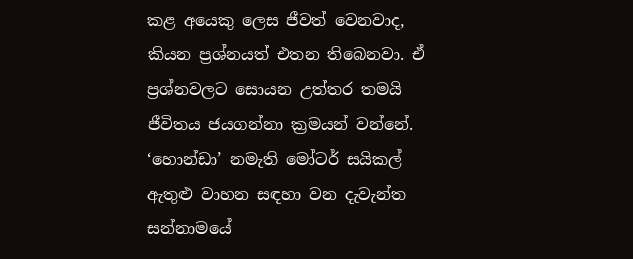කළ අයෙකු ලෙස ජීවත් වෙනවාද, කියන ප්‍රශ්නයත් එතන තිබෙනවා. ඒ ප්‍රශ්නවලට සොයන උත්තර තමයි ජීවිතය ජයගන්නා ක්‍රමයන් වන්නේ. ‘හොන්ඩා’ නමැති මෝටර් සයිකල් ඇතුළු වාහන සඳහා වන දැවැන්ත සන්නාමයේ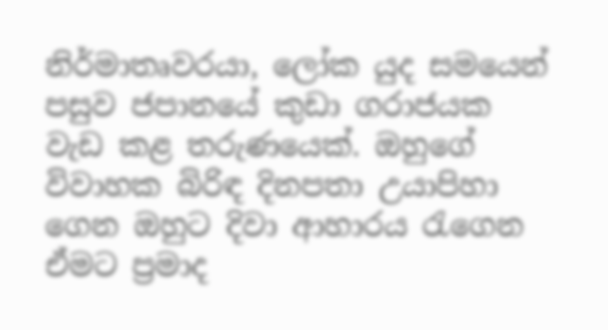නිර්මාතෘවරයා, ලෝක යුද සමයෙන් පසුව ජපානයේ කුඩා ගරාජයක වැඩ කළ තරුණයෙක්. ඔහුගේ විවාහක බිරිඳ දිනපතා උයාපිහා ගෙන ඔහුට දිවා ආහාරය රැගෙන ඒමට ප්‍රමාද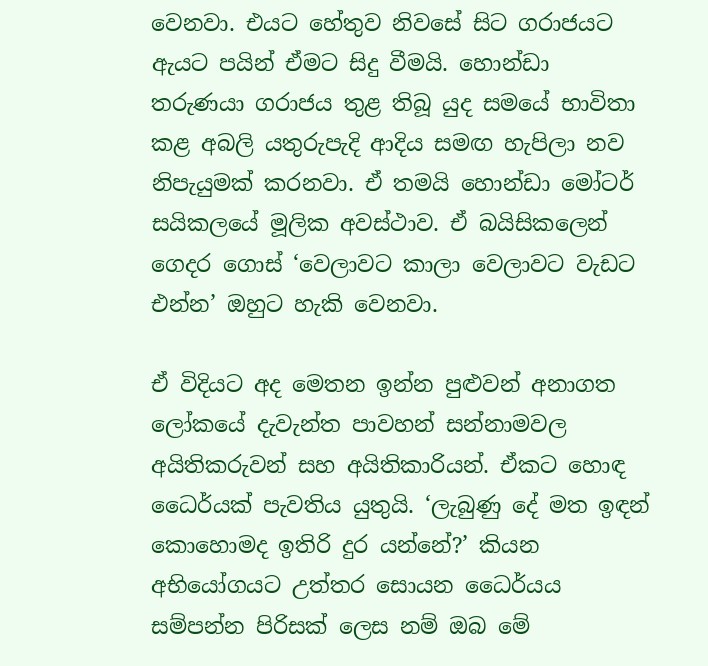වෙනවා. එයට හේතුව නිවසේ සිට ගරාජයට ඇයට පයින් ඒමට සිදු වීමයි. හොන්ඩා තරුණයා ගරාජය තුළ තිබූ යුද සමයේ භාවිතා කළ අබලි යතුරුපැදි ආදිය සමඟ හැපිලා නව නිපැයුමක් කරනවා. ඒ තමයි හොන්ඩා මෝටර් සයිකලයේ මූලික අවස්ථාව. ඒ බයිසිකලෙන් ගෙදර ගොස් ‘වෙලාවට කාලා වෙලාවට වැඩට එන්න’ ඔහුට හැකි වෙනවා.

ඒ විදියට අද මෙතන ඉන්න පුළුවන් අනාගත ලෝකයේ දැවැන්ත පාවහන් සන්නාමවල අයිතිකරුවන් සහ අයිතිකාරියන්. ඒකට හොඳ ධෛර්යක් පැවතිය යුතුයි. ‘ලැබුණු දේ මත ඉඳන් කොහොමද ඉතිරි දුර යන්නේ?’ කියන අභියෝගයට උත්තර සොයන ධෛර්යය සම්පන්න පිරිසක් ලෙස නම් ඔබ මේ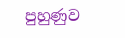පුහුණුව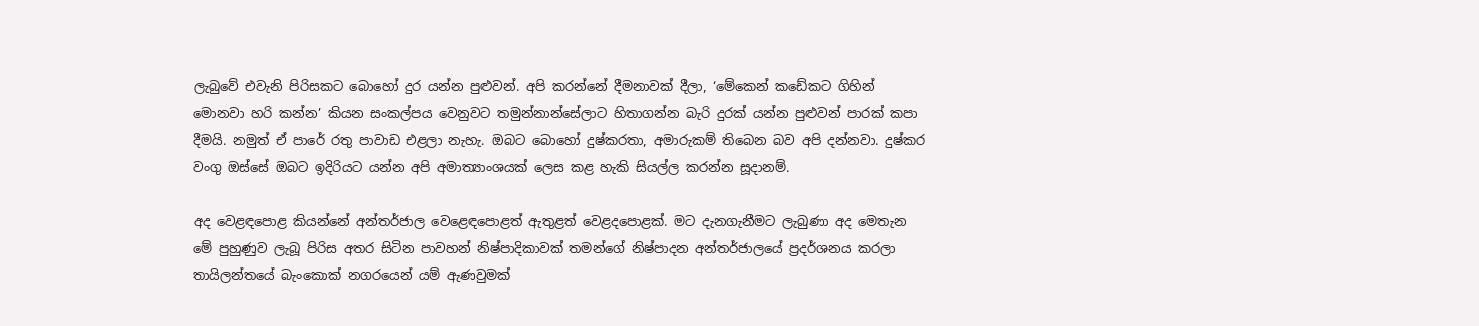ලැබුවේ එවැනි පිරිසකට බොහෝ දුර යන්න පුළුවන්. අපි කරන්නේ දීමනාවක් දීලා, ‘මේකෙන් කඩේකට ගිහින් මොනවා හරි කන්න’ කියන සංකල්පය වෙනුවට තමුන්නාන්සේලාට හිතාගන්න බැරි දුරක් යන්න පුළුවන් පාරක් කපා දීමයි. නමුත් ඒ පාරේ රතු පාවාඩ එළලා නැහැ. ඔබට බොහෝ දුෂ්කරතා, අමාරුකම් තිබෙන බව අපි දන්නවා. දුෂ්කර වංගු ඔස්සේ ඔබට ඉදිරියට යන්න අපි අමාත්‍යාංශයක් ලෙස කළ හැකි සියල්ල කරන්න සූදානම්.

අද වෙළඳපොළ කියන්නේ අන්තර්ජාල වෙළෙඳපොළත් ඇතුළත් වෙළදපොළක්. මට දැනගැනීමට ලැබුණා අද මෙතැන මේ පුහුණුව ලැබූ පිරිස අතර සිටින පාවහන් නිෂ්පාදිකාවක් තමන්ගේ නිෂ්පාදන අන්තර්ජාලයේ ප්‍රදර්ශනය කරලා තායිලන්තයේ බැංකොක් නගරයෙන් යම් ඇණවුමක්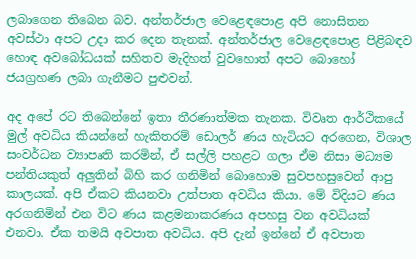ලබාගෙන තිබෙන බව. අන්තර්ජාල වෙළෙඳපොළ අපි නොසිතන අවස්ථා අපට උදා කර දෙන තැනක්. අන්තර්ජාල වෙළෙඳපොළ පිළිබඳව හොඳ අවබෝධයක් සහිතව මැදිහත් වුවහොත් අපට බොහෝ ජයග්‍රහණ ලබා ගැනීමට පුළුවන්.

අද අපේ රට තිබෙන්නේ ඉතා තීරණාත්මක තැනක. විවෘත ආර්ථිකයේ මුල් අවධිය කියන්නේ හැකිතරම් ඩොලර් ණය හැටියට අරගෙන, විශාල සංවර්ධන ව්‍යාපෘති කරමින්, ඒ සල්ලි පහළට ගලා ඒම නිසා මධ්‍යම පන්තියකුත් අලුතින් බිහි කර ගනිමින් බොහොම සුවපහසුවෙන් ආපු කාලයක්. අපි ඒකට කියනවා උත්පාත අවධිය කියා. මේ විදියට ණය අරගනිමින් එන විට ණය කළමනාකරණය අපහසු වන අවධියක් එනවා. ඒක තමයි අවපාත අවධිය. අපි දැන් ඉන්නේ ඒ අවපාත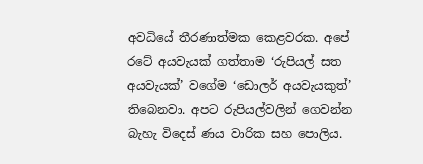අවධියේ තීරණාත්මක කෙළවරක. අපේ රටේ අයවැයක් ගත්තාම ‘රුපියල් සත අයවැයක්’ වගේම ‘ඩොලර් අයවැයකුත්’ තිබෙනවා. අපට රුපියල්වලින් ගෙවන්න බැහැ විදෙස් ණය වාරික සහ පොලිය.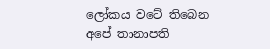ලෝකය වටේ තිබෙන අපේ තානාපති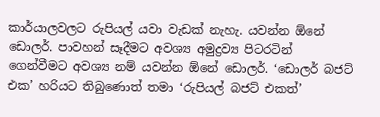කාර්යාලවලට රුපියල් යවා වැඩක් නැහැ. යවන්න ඕනේ ඩොලර්. පාවහන් සෑදීමට අවශ්‍ය අමුද්‍රව්‍ය පිටරටින් ගෙන්වීමට අවශ්‍ය නම් යවන්න ඕනේ ඩොලර්. ‘ඩොලර් බජට් එක’ හරියට තිබුණොත් තමා ‘රුපියල් බජට් එකත්’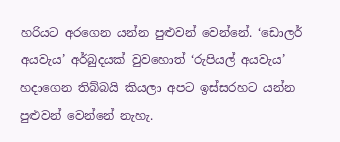හරියට අරගෙන යන්න පුළුවන් වෙන්නේ. ‘ඩොලර් අයවැය’ අර්බුදයක් වුවහොත් ‘රුපියල් අයවැය’ හදාගෙන තිබ්බයි කියලා අපට ඉස්සරහට යන්න පුළුවන් වෙන්නේ නැහැ.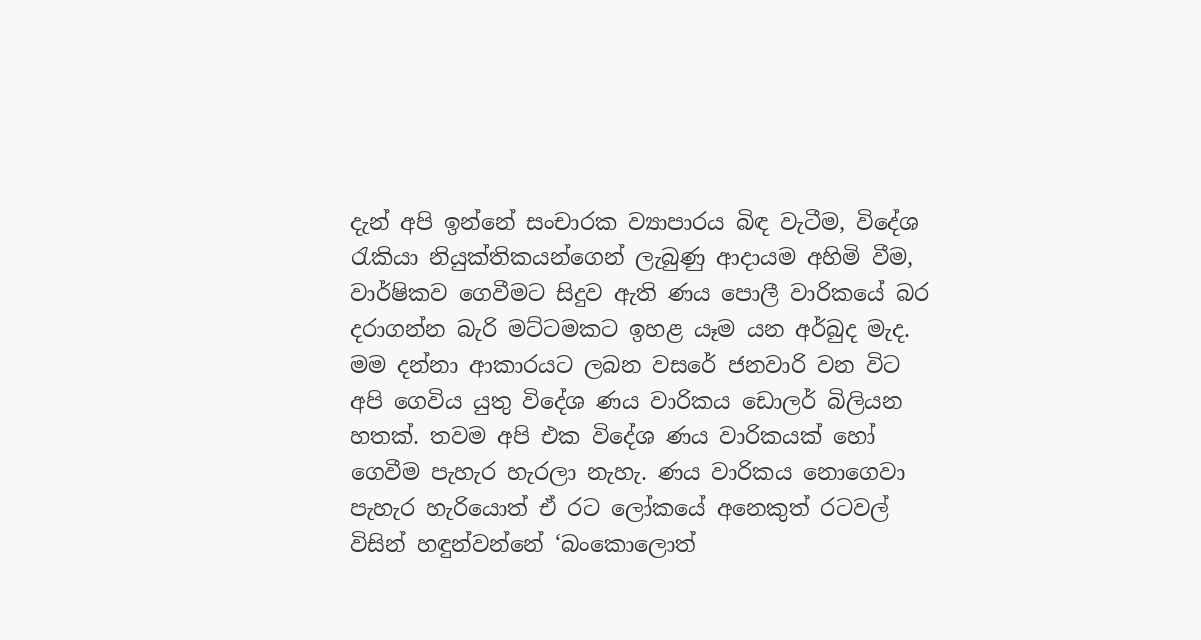දැන් අපි ඉන්නේ සංචාරක ව්‍යාපාරය බිඳ වැටීම, විදේශ රැකියා නියුක්තිකයන්ගෙන් ලැබුණු ආදායම අහිමි වීම, වාර්ෂිකව ගෙවීමට සිදුව ඇති ණය පොලී වාරිකයේ බර දරාගන්න බැරි මට්ටමකට ඉහළ යෑම යන අර්බුද මැද. මම දන්නා ආකාරයට ලබන වසරේ ජනවාරි වන විට අපි ගෙවිය යුතු විදේශ ණය වාරිකය ඩොලර් බිලියන හතක්. තවම අපි එක විදේශ ණය වාරිකයක් හෝ ගෙවීම පැහැර හැරලා නැහැ. ණය වාරිකය නොගෙවා පැහැර හැරියොත් ඒ රට ලෝකයේ අනෙකුත් රටවල් විසින් හඳුන්වන්නේ ‘බංකොලොත්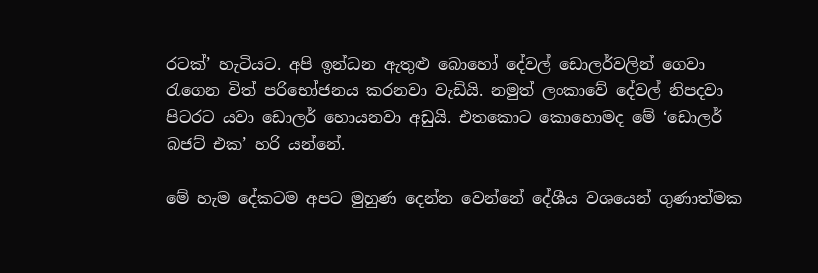රටක්’ හැටියට. අපි ඉන්ධන ඇතුළු බොහෝ දේවල් ඩොලර්වලින් ගෙවා රැගෙන විත් පරිභෝජනය කරනවා වැඩියි. නමුත් ලංකාවේ දේවල් නිපදවා පිටරට යවා ඩොලර් හොයනවා අඩුයි. එතකොට කොහොමද මේ ‘ඩොලර් බජට් එක’ හරි යන්නේ.

මේ හැම දේකටම අපට මුහුණ දෙන්න වෙන්නේ දේශීය වශයෙන් ගුණාත්මක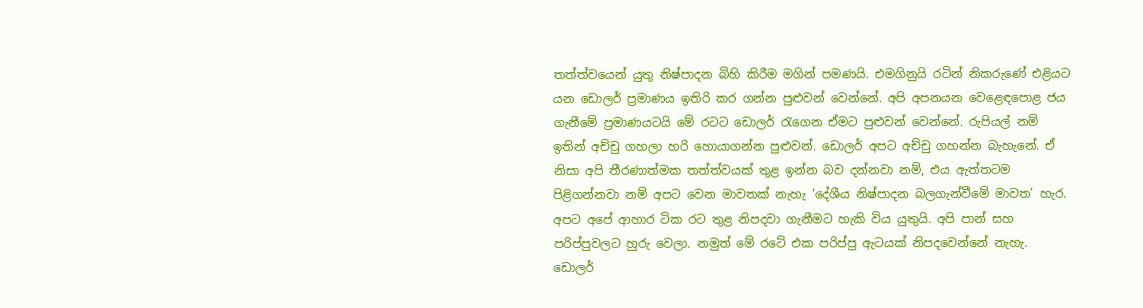තත්ත්වයෙන් යුතු නිෂ්පාදන බිහි කිරීම මගින් පමණයි. එමගිනුයි රටින් නිකරුණේ එළියට යන ඩොලර් ප්‍රමාණය ඉතිරි කර ගන්න පුළුවන් වෙන්නේ. අපි අපනයන වෙළෙඳපොළ ජය ගැනීමේ ප්‍රමාණයටයි මේ රටට ඩොලර් රැගෙන ඒමට පුළුවන් වෙන්නේ. රුපියල් නම් ඉතින් අච්චු ගහලා හරි හොයාගන්න පුළුවන්. ඩොලර් අපට අච්චු ගහන්න බැහැනේ. ඒ නිසා අපි තීරණාත්මක තත්ත්වයක් තුළ ඉන්න බව දන්නවා නම්, එය ඇත්තටම පිළිගන්නවා නම් අපට වෙන මාවතක් නැහැ ‘දේශීය නිෂ්පාදන බලගැන්වීමේ මාවත’ හැර. අපට අපේ ආහාර ටික රට තුළ නිපදවා ගැනීමට හැකි විය යුතුයි. අපි පාන් සහ පරිප්පුවලට හුරු වෙලා. නමුත් මේ රටේ එක පරිප්පු ඇටයක් නිපදවෙන්නේ නැහැ. ඩොලර්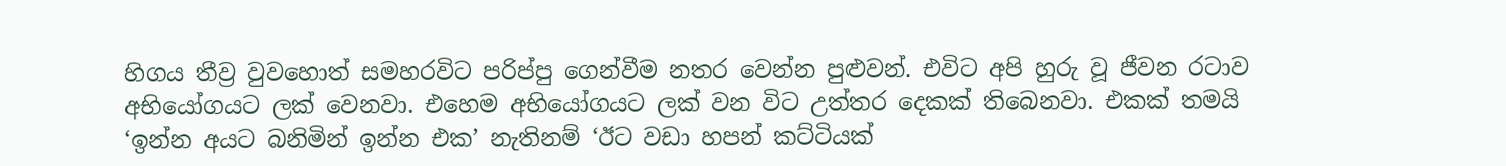හිගය තීව්‍ර වුවහොත් සමහරවිට පරිප්පු ගෙන්වීම නතර වෙන්න පුළුවන්. එවිට අපි හුරු වූ ජීවන රටාව අභියෝගයට ලක් වෙනවා. එහෙම අභියෝගයට ලක් වන විට උත්තර දෙකක් තිබෙනවා. එකක් තමයි ‘ඉන්න අයට බනිමින් ඉන්න එක’ නැතිනම් ‘ඊට වඩා හපන් කට්ටියක්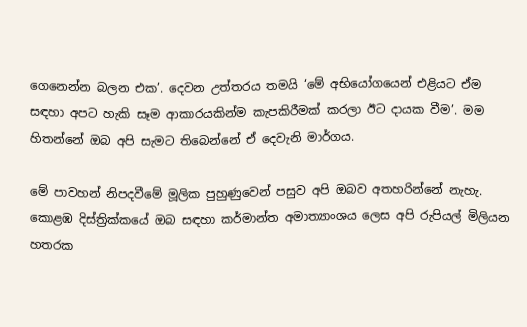ගෙනෙන්න බලන එක’. දෙවන උත්තරය තමයි ‘මේ අභියෝගයෙන් එළියට ඒම සඳහා අපට හැකි සෑම ආකාරයකින්ම කැපකිරීමක් කරලා ඊට දායක වීම’. මම හිතන්නේ ඔබ අපි සැමට තිබෙන්නේ ඒ දෙවැනි මාර්ගය.

මේ පාවහන් නිපදවීමේ මූලික පුහුණුවෙන් පසුව අපි ඔබව අතහරින්නේ නැහැ. කොළඹ දිස්ත්‍රික්කයේ ඔබ සඳහා කර්මාන්ත අමාත්‍යාංශය ලෙස අපි රුපියල් මිලියන හතරක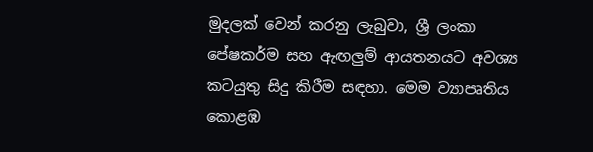මුදලක් වෙන් කරනු ලැබුවා, ශ්‍රී ලංකා පේෂකර්ම සහ ඇඟලුම් ආයතනයට අවශ්‍ය කටයුතු සිදු කිරීම සඳහා. මෙම ව්‍යාපෘතිය කොළඹ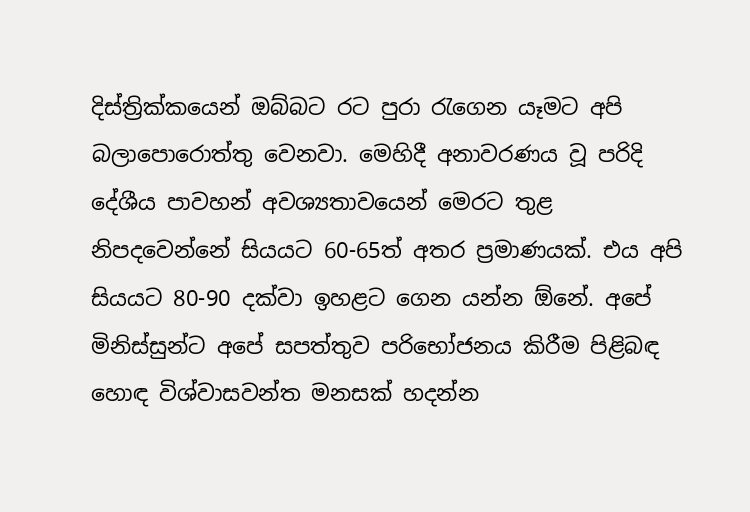දිස්ත්‍රික්කයෙන් ඔබ්බට රට පුරා රැගෙන යෑමට අපි බලාපොරොත්තු වෙනවා. මෙහිදී අනාවරණය වූ පරිදි දේශීය පාවහන් අවශ්‍යතාවයෙන් මෙරට තුළ නිපදවෙන්නේ සියයට 60-65ත් අතර ප්‍රමාණයක්. එය අපි සියයට 80-90 දක්වා ඉහළට ගෙන යන්න ඕනේ. අපේ මිනිස්සුන්ට අපේ සපත්තුව පරිභෝජනය කිරීම පිළිබඳ හොඳ විශ්වාසවන්ත මනසක් හදන්න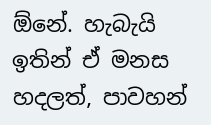ඕනේ. හැබැයි ඉතින් ඒ මනස හදලත්, පාවහන්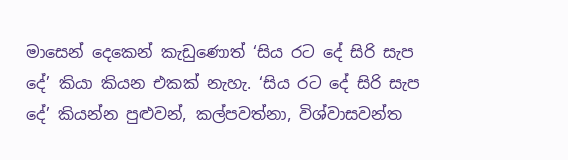මාසෙන් දෙකෙන් කැඩුණොත් ‘සිය රට දේ සිරි සැප දේ’ කියා කියන එකක් නැහැ. ‘සිය රට දේ සිරි සැප දේ’ කියන්න පුළුවන්, කල්පවත්නා, විශ්වාසවන්ත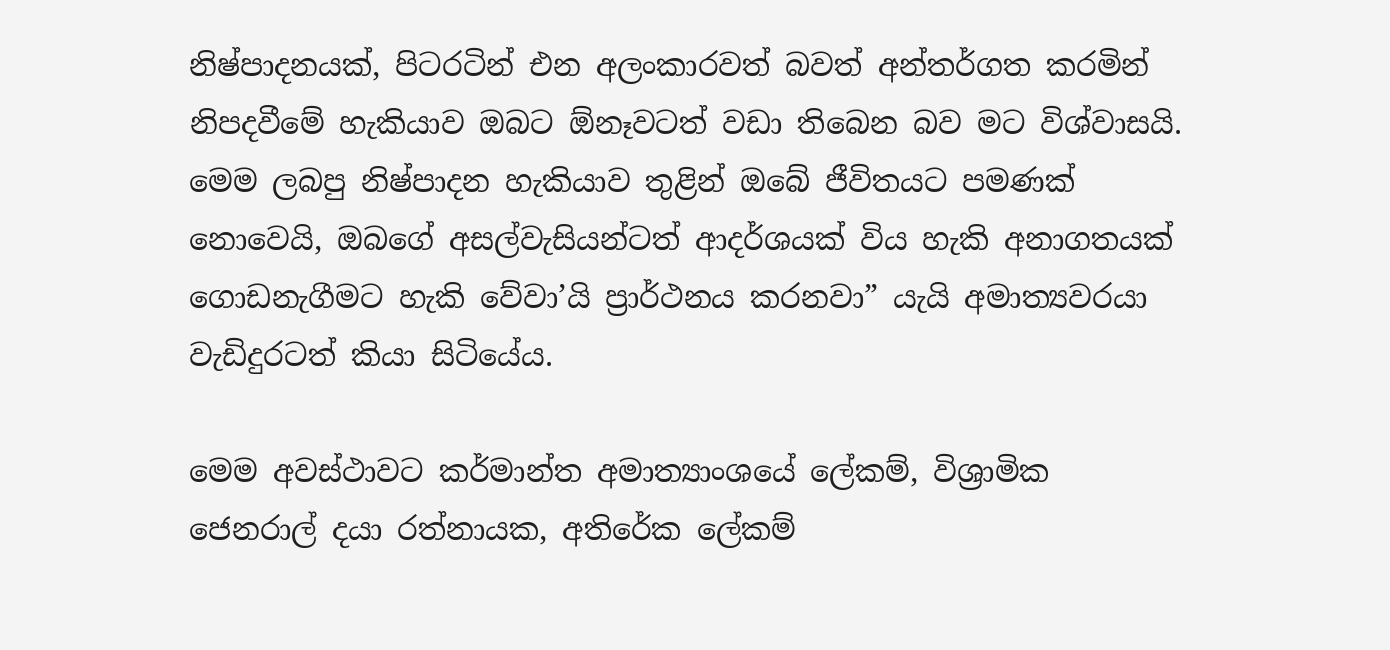නිෂ්පාදනයක්, පිටරටින් එන අලංකාරවත් බවත් අන්තර්ගත කරමින් නිපදවීමේ හැකියාව ඔබට ඕනෑවටත් වඩා තිබෙන බව මට විශ්වාසයි. මෙම ලබපු නිෂ්පාදන හැකියාව තුළින් ඔබේ ජීවිතයට පමණක් නොවෙයි, ඔබගේ අසල්වැසියන්ටත් ආදර්ශයක් විය හැකි අනාගතයක් ගොඩනැගීමට හැකි වේවා’යි ප්‍රාර්ථනය කරනවා” යැයි අමාත්‍යවරයා වැඩිදුරටත් කියා සිටියේය.

මෙම අවස්ථාවට කර්මාන්ත අමාත්‍යාංශයේ ලේකම්, විශ්‍රාමික ජෙනරාල් දයා රත්නායක, අතිරේක ලේකම්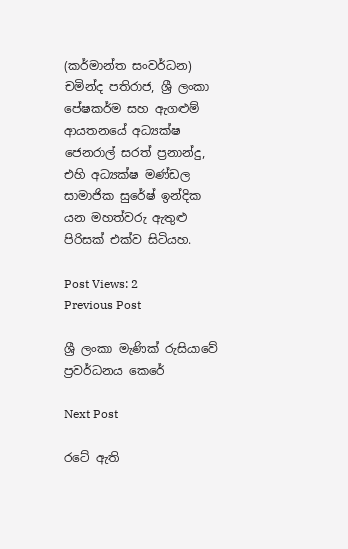(කර්මාන්ත සංවර්ධන) චමින්ද පතිරාජ, ශ්‍රී ලංකා පේෂකර්ම සහ ඇගළුම් ආයතනයේ අධ්‍යක්ෂ ජෙනරාල් සරත් ප්‍රනාන්දු, එහි අධ්‍යක්ෂ මණ්ඩල සාමාජික සුරේෂ් ඉන්දික යන මහත්වරු ඇතුළු පිරිසක් එක්ව සිටියහ.

Post Views: 2
Previous Post

ශ්‍රී ලංකා මැණික් රුසියාවේ ප්‍රවර්ධනය කෙරේ

Next Post

රටේ ඇති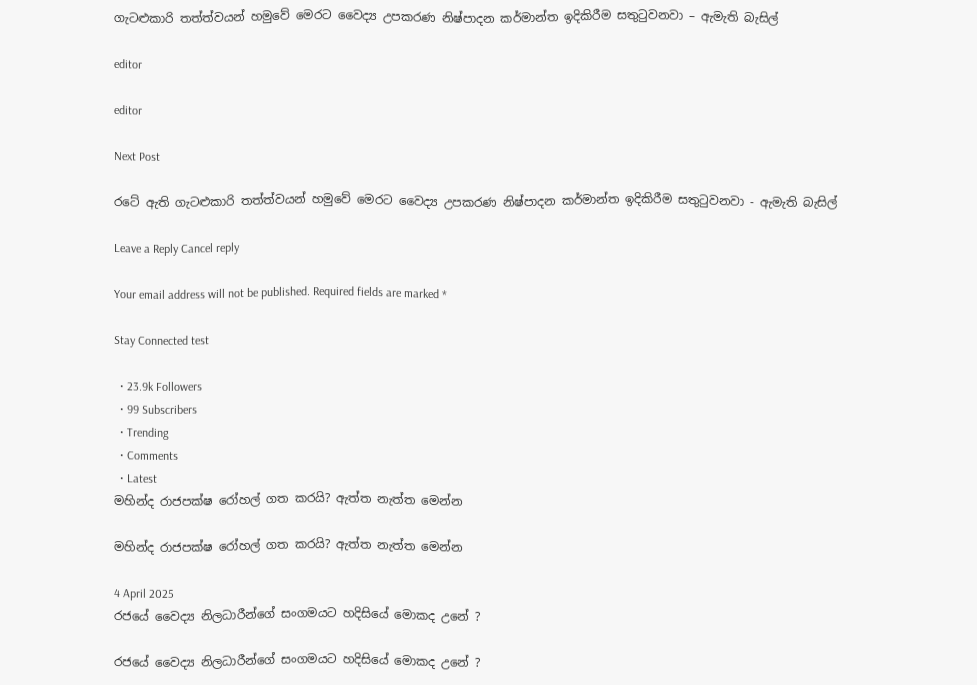ගැටළුකාරි තත්ත්වයන් හමුවේ මෙරට වෛද්‍ය උපකරණ නිෂ්පාදන කර්මාන්ත ඉදිකිරීම සතුටුවනවා – ඇමැති බැසිල්

editor

editor

Next Post

රටේ ඇති ගැටළුකාරි තත්ත්වයන් හමුවේ මෙරට වෛද්‍ය උපකරණ නිෂ්පාදන කර්මාන්ත ඉදිකිරීම සතුටුවනවා - ඇමැති බැසිල්

Leave a Reply Cancel reply

Your email address will not be published. Required fields are marked *

Stay Connected test

  • 23.9k Followers
  • 99 Subscribers
  • Trending
  • Comments
  • Latest
මහින්ද රාජපක්ෂ රෝහල් ගත කරයි? ඇත්ත නැත්ත මෙන්න

මහින්ද රාජපක්ෂ රෝහල් ගත කරයි? ඇත්ත නැත්ත මෙන්න

4 April 2025
රජයේ වෛද්‍ය නිලධාරීන්ගේ සංගමයට හදිසියේ මොකද උනේ ?

රජයේ වෛද්‍ය නිලධාරීන්ගේ සංගමයට හදිසියේ මොකද උනේ ?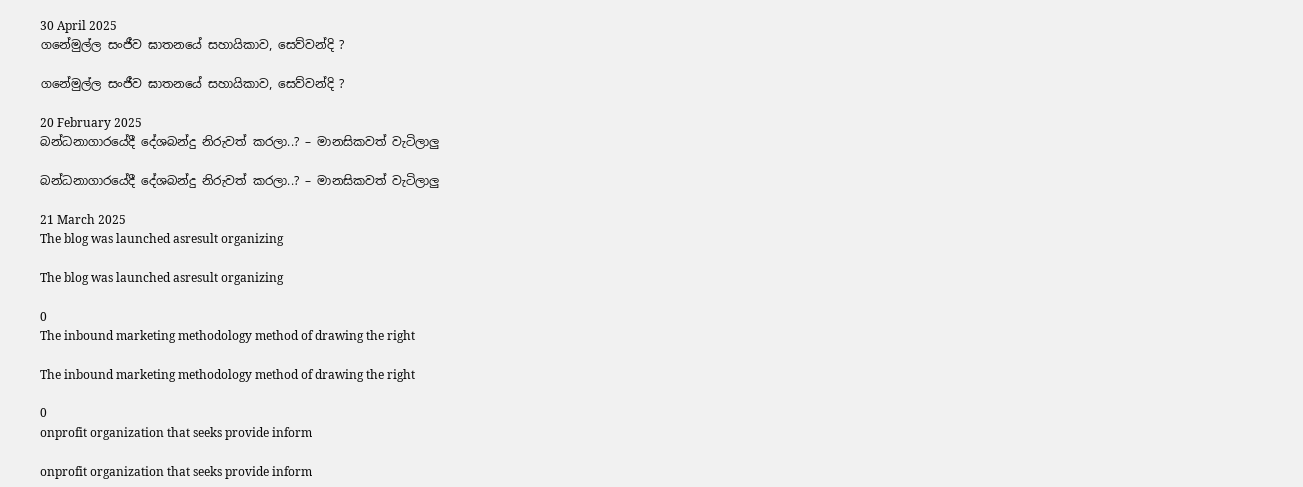30 April 2025
ගනේමුල්ල සංජීව ඝාතනයේ සහායිකාව, සෙව්වන්දි ?

ගනේමුල්ල සංජීව ඝාතනයේ සහායිකාව, සෙව්වන්දි ?

20 February 2025
බන්ධනාගාරයේදී දේශබන්දු නිරුවත් කරලා..? – මානසිකවත් වැටිලාලු

බන්ධනාගාරයේදී දේශබන්දු නිරුවත් කරලා..? – මානසිකවත් වැටිලාලු

21 March 2025
The blog was launched asresult organizing

The blog was launched asresult organizing

0
The inbound marketing methodology method of drawing the right

The inbound marketing methodology method of drawing the right

0
onprofit organization that seeks provide inform

onprofit organization that seeks provide inform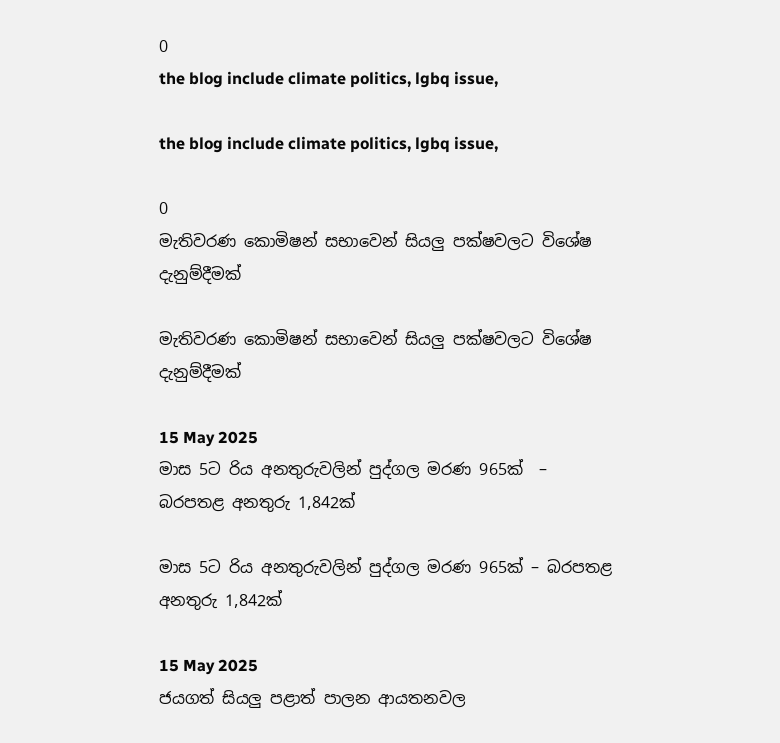0
the blog include climate politics, lgbq issue,

the blog include climate politics, lgbq issue,

0
මැතිවරණ කොමිෂන් සභාවෙන් සියලු පක්ෂවලට විශේෂ දැනුම්දීමක්

මැතිවරණ කොමිෂන් සභාවෙන් සියලු පක්ෂවලට විශේෂ දැනුම්දීමක්

15 May 2025
මාස 5ට රිය අනතුරුවලින් පුද්ගල මරණ 965ක්  – බරපතළ අනතුරු 1,842ක්

මාස 5ට රිය අනතුරුවලින් පුද්ගල මරණ 965ක් – බරපතළ අනතුරු 1,842ක්

15 May 2025
ජයගත් සියලු පළාත් පාලන ආයතනවල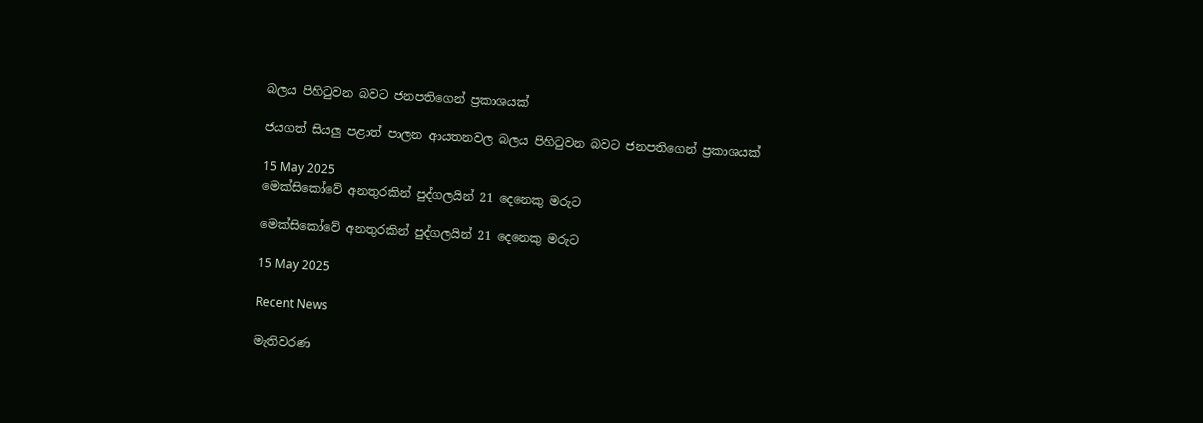බලය පිහිටුවන බවට ජනපතිගෙන් ප්‍රකාශයක්

ජයගත් සියලු පළාත් පාලන ආයතනවල බලය පිහිටුවන බවට ජනපතිගෙන් ප්‍රකාශයක්

15 May 2025
මෙක්සිකෝවේ අනතුරකින් පුද්ගලයින් 21 දෙනෙකු මරුට

මෙක්සිකෝවේ අනතුරකින් පුද්ගලයින් 21 දෙනෙකු මරුට

15 May 2025

Recent News

මැතිවරණ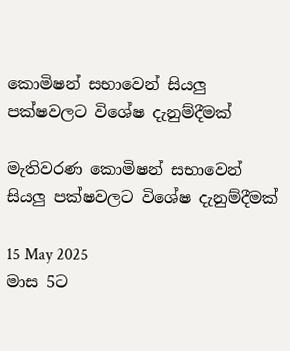කොමිෂන් සභාවෙන් සියලු පක්ෂවලට විශේෂ දැනුම්දීමක්

මැතිවරණ කොමිෂන් සභාවෙන් සියලු පක්ෂවලට විශේෂ දැනුම්දීමක්

15 May 2025
මාස 5ට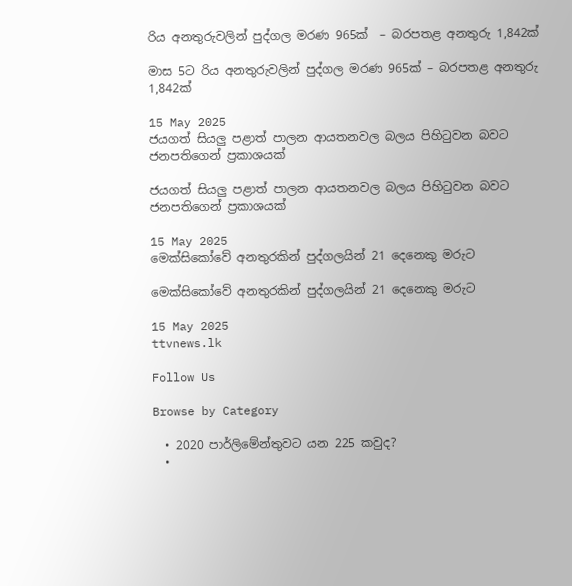රිය අනතුරුවලින් පුද්ගල මරණ 965ක්  – බරපතළ අනතුරු 1,842ක්

මාස 5ට රිය අනතුරුවලින් පුද්ගල මරණ 965ක් – බරපතළ අනතුරු 1,842ක්

15 May 2025
ජයගත් සියලු පළාත් පාලන ආයතනවල බලය පිහිටුවන බවට ජනපතිගෙන් ප්‍රකාශයක්

ජයගත් සියලු පළාත් පාලන ආයතනවල බලය පිහිටුවන බවට ජනපතිගෙන් ප්‍රකාශයක්

15 May 2025
මෙක්සිකෝවේ අනතුරකින් පුද්ගලයින් 21 දෙනෙකු මරුට

මෙක්සිකෝවේ අනතුරකින් පුද්ගලයින් 21 දෙනෙකු මරුට

15 May 2025
ttvnews.lk

Follow Us

Browse by Category

  • 2020 පාර්ලිමේන්තුවට යන 225 කවුද?
  •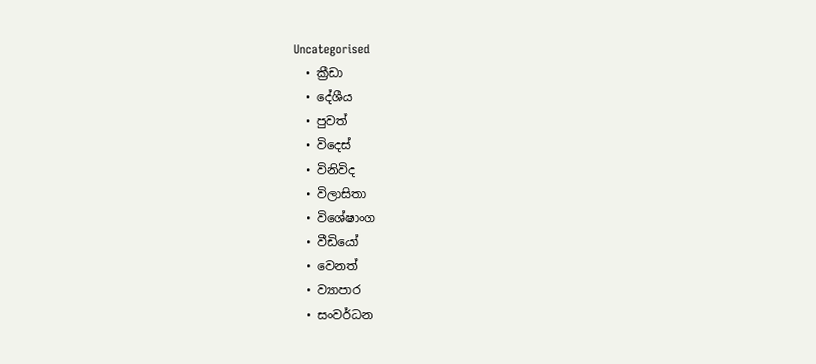Uncategorised
  • ක්‍රීඩා
  • දේශීය
  • පුවත්
  • විදෙස්
  • විනිවිද
  • විලාසිතා
  • විශේෂාංග
  • වීඩියෝ
  • වෙනත්
  • ව්‍යාපාර
  • සංවර්ධන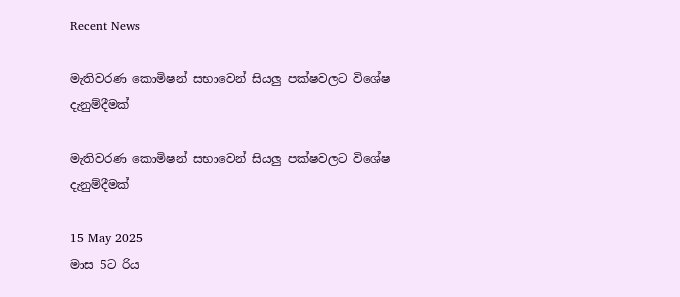Recent News

මැතිවරණ කොමිෂන් සභාවෙන් සියලු පක්ෂවලට විශේෂ දැනුම්දීමක්

මැතිවරණ කොමිෂන් සභාවෙන් සියලු පක්ෂවලට විශේෂ දැනුම්දීමක්

15 May 2025
මාස 5ට රිය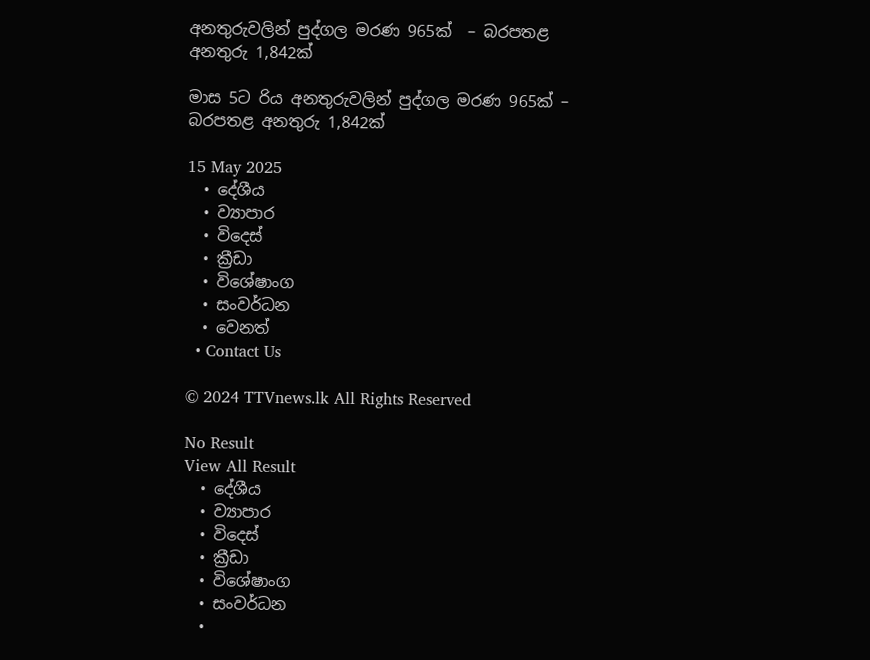අනතුරුවලින් පුද්ගල මරණ 965ක්  – බරපතළ අනතුරු 1,842ක්

මාස 5ට රිය අනතුරුවලින් පුද්ගල මරණ 965ක් – බරපතළ අනතුරු 1,842ක්

15 May 2025
  • දේශීය
  • ව්‍යාපාර
  • විදෙස්
  • ක්‍රීඩා
  • විශේෂාංග
  • සංවර්ධන
  • වෙනත්
  • Contact Us

© 2024 TTVnews.lk All Rights Reserved

No Result
View All Result
  • දේශීය
  • ව්‍යාපාර
  • විදෙස්
  • ක්‍රීඩා
  • විශේෂාංග
  • සංවර්ධන
  •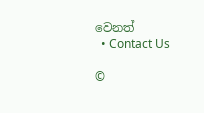වෙනත්
  • Contact Us

©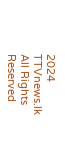2024 TTVnews.lk All Rights Reserved